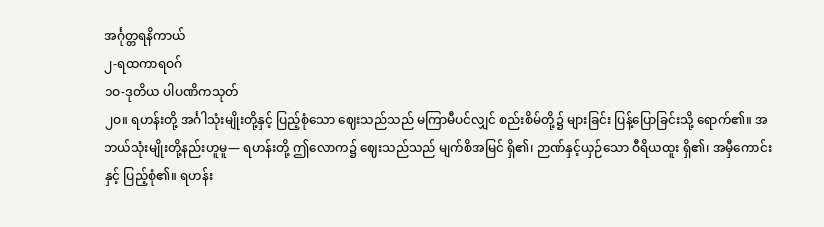အင်္ဂုတ္တရနိကာယ်
၂-ရထကာရဝဂ်
၁ဝ-ဒုတိယ ပါပဏိကသုတ်
၂ဝ။ ရဟန်းတို့ အင်္ဂါသုံးမျိုးတို့နှင့် ပြည့်စုံသော ဈေးသည်သည် မကြာမီပင်လျှင် စည်းစိမ်တို့၌ များခြင်း ပြန့်ပြောခြင်းသို့ ရောက်၏။ အဘယ်သုံးမျိုးတို့နည်းဟူမူ— ရဟန်းတို့ ဤလောက၌ ဈေးသည်သည် မျက်စိအမြင် ရှိ၏၊ ဉာဏ်နှင့်ယှဉ်သော ဝီရိယထူး ရှိ၏၊ အမှီကောင်းနှင့် ပြည့်စုံ၏။ ရဟန်း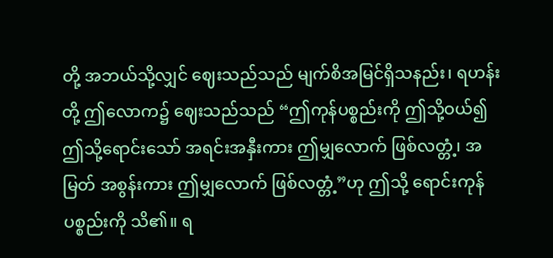တို့ အဘယ်သို့လျှင် ဈေးသည်သည် မျက်စိအမြင်ရှိသနည်း၊ ရဟန်းတို့ ဤလောက၌ ဈေးသည်သည် “ဤကုန်ပစ္စည်းကို ဤသို့ဝယ်၍ ဤသို့ရောင်းသော် အရင်းအနှီးကား ဤမျှလောက် ဖြစ်လတ္တံ့၊ အမြတ် အစွန်းကား ဤမျှလောက် ဖြစ်လတ္တံ့”ဟု ဤသို့ ရောင်းကုန်ပစ္စည်းကို သိ၏။ ရ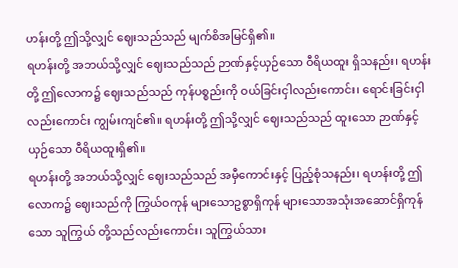ဟန်းတို့ ဤသို့လျှင် ဈေးသည်သည် မျက်စိအမြင်ရှိ၏။
ရဟန်းတို့ အဘယ်သို့လျှင် ဈေးသည်သည် ဉာဏ်နှင့်ယှဉ်သော ဝီရိယထူး ရှိသနည်း၊ ရဟန်းတို့ ဤလောက၌ ဈေးသည်သည် ကုန်ပစ္စည်းကို ဝယ်ခြင်းငှါလည်းကောင်း၊ ရောင်းခြင်းငှါလည်းကောင်း ကျွမ်းကျင်၏။ ရဟန်းတို့ ဤသို့လျှင် ဈေးသည်သည် ထူးသော ဉာဏ်နှင့်ယှဉ်သော ဝီရိယထူးရှိ၏။
ရဟန်းတို့ အဘယ်သို့လျှင် ဈေးသည်သည် အမှီကောင်းနှင့် ပြည့်စုံသနည်း၊ ရဟန်းတို့ ဤလောက၌ ဈေးသည်ကို ကြွယ်ဝကုန် များသောဥစ္စာရှိကုန် များသောအသုံးအဆောင်ရှိကုန်သော သူကြွယ် တို့သည်လည်းကောင်း၊ သူကြွယ်သား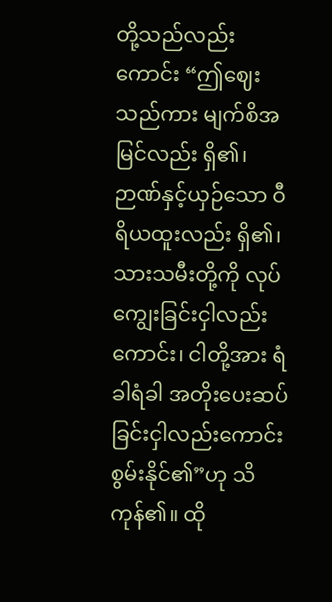တို့သည်လည်းကောင်း “ဤဈေးသည်ကား မျက်စိအမြင်လည်း ရှိ၏၊ ဉာဏ်နှင့်ယှဉ်သော ဝီရိယထူးလည်း ရှိ၏၊ သားသမီးတို့ကို လုပ်ကျွေးခြင်းငှါလည်းကောင်း၊ ငါတို့အား ရံခါရံခါ အတိုးပေးဆပ်ခြင်းငှါလည်းကောင်း စွမ်းနိုင်၏”ဟု သိကုန်၏။ ထို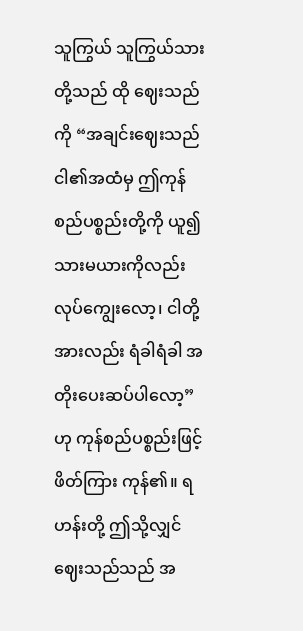သူကြွယ် သူကြွယ်သားတို့သည် ထို ဈေးသည်ကို “အချင်းဈေးသည် ငါ၏အထံမှ ဤကုန်စည်ပစ္စည်းတို့ကို ယူ၍ သားမယားကိုလည်း လုပ်ကျွေးလော့၊ ငါတို့အားလည်း ရံခါရံခါ အတိုးပေးဆပ်ပါလော့”ဟု ကုန်စည်ပစ္စည်းဖြင့် ဖိတ်ကြား ကုန်၏။ ရဟန်းတို့ ဤသို့လျှင် ဈေးသည်သည် အ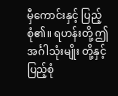မှီကောင်းနှင့် ပြည့်စုံ၏။ ရဟန်းတို့ ဤအင်္ဂါသုံးမျိုး တို့နှင့် ပြည့်စုံ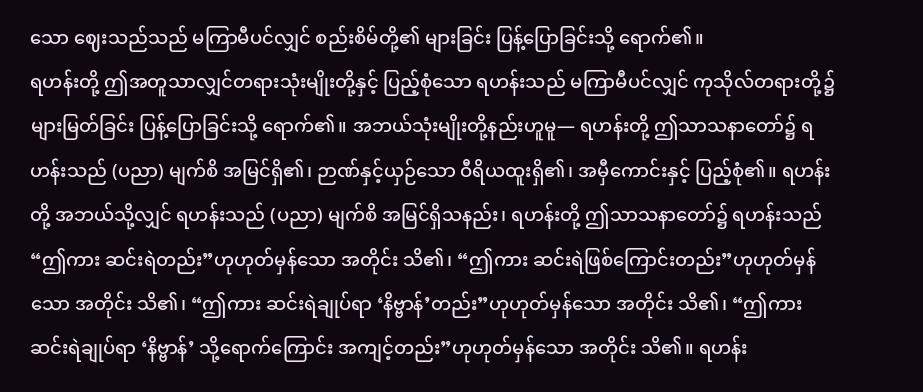သော ဈေးသည်သည် မကြာမီပင်လျှင် စည်းစိမ်တို့၏ များခြင်း ပြန့်ပြောခြင်းသို့ ရောက်၏။
ရဟန်းတို့ ဤအတူသာလျှင်တရားသုံးမျိုးတို့နှင့် ပြည့်စုံသော ရဟန်းသည် မကြာမီပင်လျှင် ကုသိုလ်တရားတို့၌ များမြတ်ခြင်း ပြန့်ပြောခြင်းသို့ ရောက်၏။ အဘယ်သုံးမျိုးတို့နည်းဟူမူ— ရဟန်းတို့ ဤသာသနာတော်၌ ရဟန်းသည် (ပညာ) မျက်စိ အမြင်ရှိ၏၊ ဉာဏ်နှင့်ယှဉ်သော ဝီရိယထူးရှိ၏၊ အမှီကောင်းနှင့် ပြည့်စုံ၏။ ရဟန်းတို့ အဘယ်သို့လျှင် ရဟန်းသည် (ပညာ) မျက်စိ အမြင်ရှိသနည်း၊ ရဟန်းတို့ ဤသာသနာတော်၌ ရဟန်းသည် “ဤကား ဆင်းရဲတည်း”ဟုဟုတ်မှန်သော အတိုင်း သိ၏၊ “ဤကား ဆင်းရဲဖြစ်ကြောင်းတည်း”ဟုဟုတ်မှန်သော အတိုင်း သိ၏၊ “ဤကား ဆင်းရဲချုပ်ရာ ‘နိဗ္ဗာန်’တည်း”ဟုဟုတ်မှန်သော အတိုင်း သိ၏၊ “ဤကား ဆင်းရဲချုပ်ရာ ‘နိဗ္ဗာန်’ သို့ရောက်ကြောင်း အကျင့်တည်း”ဟုဟုတ်မှန်သော အတိုင်း သိ၏။ ရဟန်း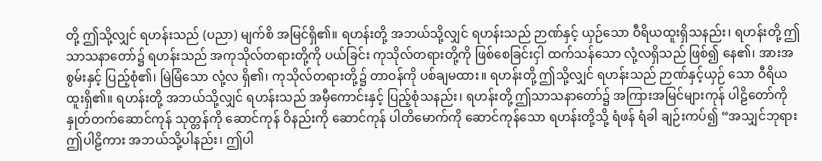တို့ ဤသို့လျှင် ရဟန်းသည် (ပညာ) မျက်စိ အမြင်ရှိ၏။ ရဟန်းတို့ အဘယ်သို့လျှင် ရဟန်းသည် ဉာဏ်နှင့် ယှဉ်သော ဝီရိယထူးရှိသနည်း၊ ရဟန်းတို့ ဤသာသနာတော်၌ ရဟန်းသည် အကုသိုလ်တရားတို့ကို ပယ်ခြင်း ကုသိုလ်တရားတို့ကို ဖြစ်စေခြင်းငှါ ထက်သန်သော လုံ့လရှိသည် ဖြစ်၍ နေ၏၊ အားအစွမ်းနှင့် ပြည့်စုံ၏၊ မြဲမြံသော လုံ့လ ရှိ၏၊ ကုသိုလ်တရားတို့၌ တာဝန်ကို ပစ်ချမထား။ ရဟန်းတို့ ဤသို့လျှင် ရဟန်းသည် ဉာဏ်နှင့်ယှဉ် သော ဝီရိယထူးရှိ၏။ ရဟန်းတို့ အဘယ်သို့လျှင် ရဟန်းသည် အမှီကောင်းနှင့် ပြည့်စုံသနည်း၊ ရဟန်းတို့ ဤသာသနာတော်၌ အကြားအမြင်များကုန် ပါဠိတော်ကို နှုတ်တက်ဆောင်ကုန် သုတ္တန်ကို ဆောင်ကုန် ဝိနည်းကို ဆောင်ကုန် ပါတိမောက်ကို ဆောင်ကုန်သော ရဟန်းတို့သို့ ရံဖန် ရံခါ ချဉ်းကပ်၍ “အသျှင်ဘုရား ဤပါဠိကား အဘယ်သို့ပါနည်း၊ ဤပါ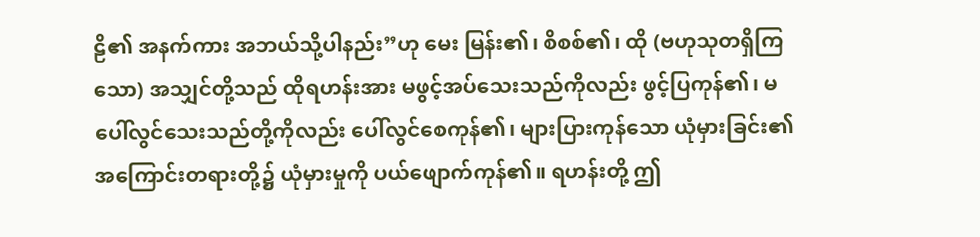ဠိ၏ အနက်ကား အဘယ်သို့ပါနည်း”ဟု မေး မြန်း၏၊ စိစစ်၏၊ ထို (ဗဟုသုတရှိကြသော) အသျှင်တို့သည် ထိုရဟန်းအား မဖွင့်အပ်သေးသည်ကိုလည်း ဖွင့်ပြကုန်၏၊ မပေါ်လွင်သေးသည်တို့ကိုလည်း ပေါ်လွင်စေကုန်၏၊ များပြားကုန်သော ယုံမှားခြင်း၏ အကြောင်းတရားတို့၌ ယုံမှားမှုကို ပယ်ဖျောက်ကုန်၏။ ရဟန်းတို့ ဤ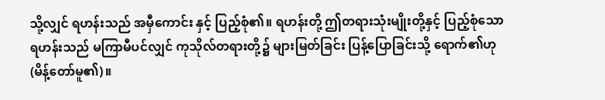သို့လျှင် ရဟန်းသည် အမှီကောင်း နှင့် ပြည့်စုံ၏။ ရဟန်းတို့ ဤတရားသုံးမျိုးတို့နှင့် ပြည့်စုံသော ရဟန်းသည် မကြာမီပင်လျှင် ကုသိုလ်တရားတို့၌ များမြတ်ခြင်း ပြန့်ပြောခြင်းသို့ ရောက်၏ဟု (မိန့်တော်မူ၏)။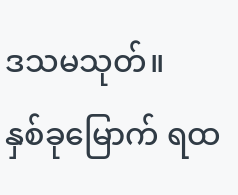ဒသမသုတ်။
နှစ်ခုမြောက် ရထ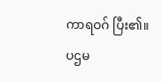ကာရဝဂ် ပြီး၏။
ပဌမ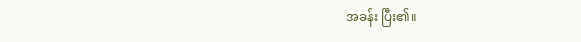အခန်း ပြီး၏။